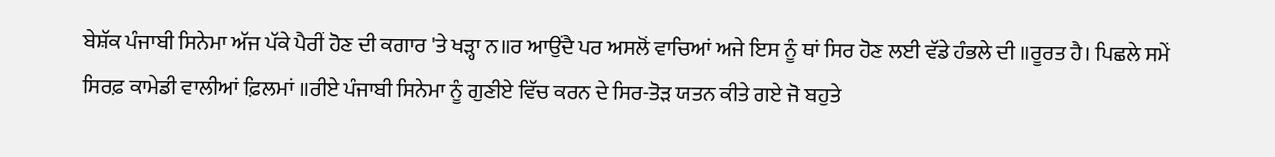ਬੇਸ਼ੱਕ ਪੰਜਾਬੀ ਸਿਨੇਮਾ ਅੱਜ ਪੱਕੇ ਪੈਰੀਂ ਹੋਣ ਦੀ ਕਗਾਰ 'ਤੇ ਖੜ੍ਹਾ ਨ॥ਰ ਆਉਂਦੈ ਪਰ ਅਸਲੋਂ ਵਾਚਿਆਂ ਅਜੇ ਇਸ ਨੂੰ ਥਾਂ ਸਿਰ ਹੋਣ ਲਈ ਵੱਡੇ ਹੰਭਲੇ ਦੀ ॥ਰੂਰਤ ਹੈ। ਪਿਛਲੇ ਸਮੇਂ ਸਿਰਫ਼ ਕਾਮੇਡੀ ਵਾਲੀਆਂ ਫ਼ਿਲਮਾਂ ॥ਰੀਏ ਪੰਜਾਬੀ ਸਿਨੇਮਾ ਨੂੰ ਗੁਣੀਏ ਵਿੱਚ ਕਰਨ ਦੇ ਸਿਰ-ਤੋੜ ਯਤਨ ਕੀਤੇ ਗਏ ਜੋ ਬਹੁਤੇ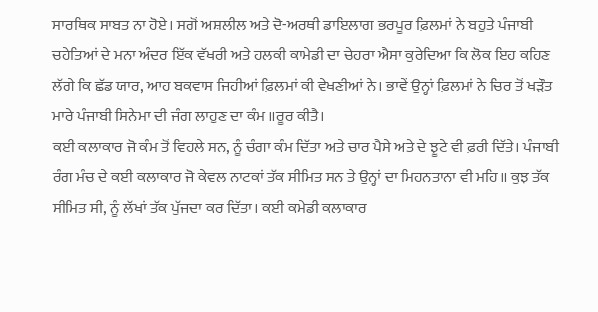ਸਾਰਥਿਕ ਸਾਬਤ ਨਾ ਹੋਏ। ਸਗੋਂ ਅਸ਼ਲੀਲ ਅਤੇ ਦੋ-ਅਰਥੀ ਡਾਇਲਾਗ ਭਰਪੂਰ ਫ਼ਿਲਮਾਂ ਨੇ ਬਹੁਤੇ ਪੰਜਾਬੀ ਚਹੇਤਿਆਂ ਦੇ ਮਨਾ ਅੰਦਰ ਇੱਕ ਵੱਖਰੀ ਅਤੇ ਹਲਕੀ ਕਾਮੇਡੀ ਦਾ ਚੇਹਰਾ ਐਸਾ ਕੁਰੇਦਿਆ ਕਿ ਲੋਕ ਇਹ ਕਹਿਣ ਲੱਗੇ ਕਿ ਛੱਡ ਯਾਰ, ਆਹ ਬਕਵਾਸ ਜਿਹੀਆਂ ਫ਼ਿਲਮਾਂ ਕੀ ਵੇਖਣੀਆਂ ਨੇ। ਭਾਵੇਂ ਉਨ੍ਹਾਂ ਫ਼ਿਲਮਾਂ ਨੇ ਚਿਰ ਤੋਂ ਖੜੌਤ ਮਾਰੇ ਪੰਜਾਬੀ ਸਿਨੇਮਾ ਦੀ ਜੰਗ ਲਾਹੁਣ ਦਾ ਕੰਮ ॥ਰੂਰ ਕੀਤੈ।
ਕਈ ਕਲਾਕਾਰ ਜੋ ਕੰਮ ਤੋਂ ਵਿਹਲੇ ਸਨ, ਨੂੰ ਚੰਗਾ ਕੰਮ ਦਿੱਤਾ ਅਤੇ ਚਾਰ ਪੈਸੇ ਅਤੇ ਦੇ ਝੂਟੇ ਵੀ ਫ਼ਰੀ ਦਿੱਤੇ। ਪੰਜਾਬੀ ਰੰਗ ਮੰਚ ਦੇ ਕਈ ਕਲਾਕਾਰ ਜੋ ਕੇਵਲ ਨਾਟਕਾਂ ਤੱਕ ਸੀਮਿਤ ਸਨ ਤੇ ਉਨ੍ਹਾਂ ਦਾ ਮਿਹਨਤਾਨਾ ਵੀ ਮਹਿ॥ ਕੁਝ ਤੱਕ ਸੀਮਿਤ ਸੀ, ਨੂੰ ਲੱਖਾਂ ਤੱਕ ਪੁੱਜਦਾ ਕਰ ਦਿੱਤਾ। ਕਈ ਕਮੇਡੀ ਕਲਾਕਾਰ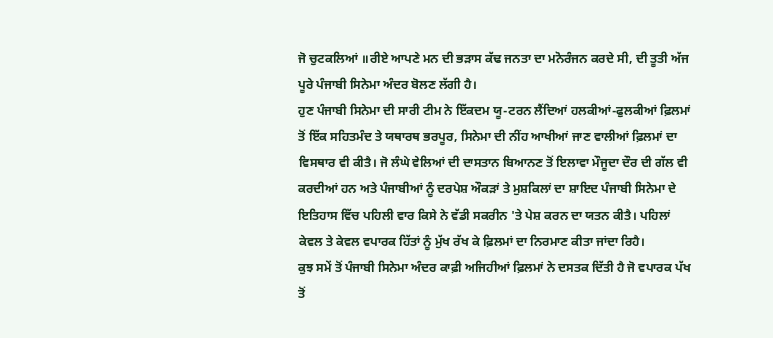ਜੋ ਚੁਟਕਲਿਆਂ ॥ਰੀਏ ਆਪਣੇ ਮਨ ਦੀ ਭੜਾਸ ਕੱਢ ਜਨਤਾ ਦਾ ਮਨੋਰੰਜਨ ਕਰਦੇ ਸੀ, ਦੀ ਤੂਤੀ ਅੱਜ ਪੂਰੇ ਪੰਜਾਬੀ ਸਿਨੇਮਾ ਅੰਦਰ ਬੋਲਣ ਲੱਗੀ ਹੈ।
ਹੁਣ ਪੰਜਾਬੀ ਸਿਨੇਮਾ ਦੀ ਸਾਰੀ ਟੀਮ ਨੇ ਇੱਕਦਮ ਯੂ-ਟਰਨ ਲੈਂਦਿਆਂ ਹਲਕੀਆਂ-ਫੁਲਕੀਆਂ ਫ਼ਿਲਮਾਂ ਤੋਂ ਇੱਕ ਸਹਿਤਮੰਦ ਤੇ ਯਥਾਰਥ ਭਰਪੂਰ, ਸਿਨੇਮਾ ਦੀ ਨੀਂਹ ਆਖੀਆਂ ਜਾਣ ਵਾਲੀਆਂ ਫ਼ਿਲਮਾਂ ਦਾ ਵਿਸਥਾਰ ਵੀ ਕੀਤੈ। ਜੋ ਲੰਘੇ ਵੇਲਿਆਂ ਦੀ ਦਾਸਤਾਨ ਬਿਆਨਣ ਤੋਂ ਇਲਾਵਾ ਮੌਜੂਦਾ ਦੌਰ ਦੀ ਗੱਲ ਵੀ ਕਰਦੀਆਂ ਹਨ ਅਤੇ ਪੰਜਾਬੀਆਂ ਨੂੰ ਦਰਪੇਸ਼ ਔਕੜਾਂ ਤੇ ਮੁਸ਼ਕਿਲਾਂ ਦਾ ਸ਼ਾਇਦ ਪੰਜਾਬੀ ਸਿਨੇਮਾ ਦੇ ਇਤਿਹਾਸ ਵਿੱਚ ਪਹਿਲੀ ਵਾਰ ਕਿਸੇ ਨੇ ਵੱਡੀ ਸਕਰੀਨ 'ਤੇ ਪੇਸ਼ ਕਰਨ ਦਾ ਯਤਨ ਕੀਤੈ। ਪਹਿਲਾਂ ਕੇਵਲ ਤੇ ਕੇਵਲ ਵਪਾਰਕ ਹਿੱਤਾਂ ਨੂੰ ਮੁੱਖ ਰੱਖ ਕੇ ਫ਼ਿਲਮਾਂ ਦਾ ਨਿਰਮਾਣ ਕੀਤਾ ਜਾਂਦਾ ਰਿਹੈ।
ਕੁਝ ਸਮੇਂ ਤੋਂ ਪੰਜਾਬੀ ਸਿਨੇਮਾ ਅੰਦਰ ਕਾਫ਼ੀ ਅਜਿਹੀਆਂ ਫ਼ਿਲਮਾਂ ਨੇ ਦਸਤਕ ਦਿੱਤੀ ਹੈ ਜੋ ਵਪਾਰਕ ਪੱਖ ਤੋਂ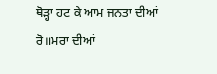ਥੋੜ੍ਹਾ ਹਟ ਕੇ ਆਮ ਜਨਤਾ ਦੀਆਂ ਰੋ॥ਮਰਾ ਦੀਆਂ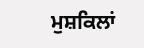ਮੁਸ਼ਕਿਲਾਂ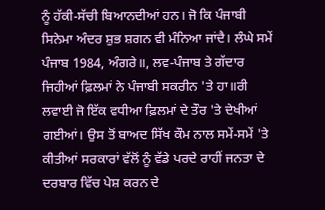ਨੂੰ ਹੱਕੀ-ਸੱਚੀ ਬਿਆਨਦੀਆਂ ਹਨ। ਜੋ ਕਿ ਪੰਜਾਬੀ ਸਿਨੇਮਾ ਅੰਦਰ ਸ਼ੁਭ ਸ਼ਗਨ ਵੀ ਮੰਨਿਆ ਜਾਂਦੈ। ਲੰਘੇ ਸਮੇਂ ਪੰਜਾਬ 1984, ਅੰਗਰੇ॥, ਲਵ-ਪੰਜਾਬ ਤੇ ਗੱਦਾਰ ਜਿਹੀਆਂ ਫ਼ਿਲਮਾਂ ਨੇ ਪੰਜਾਬੀ ਸਕਰੀਨ 'ਤੇ ਹਾ॥ਰੀ ਲਵਾਈ ਜੋ ਇੱਕ ਵਧੀਆ ਫ਼ਿਲਮਾਂ ਦੇ ਤੌਰ 'ਤੇ ਦੇਖੀਆਂ ਗਈਆਂ। ਉਸ ਤੋਂ ਬਾਅਦ ਸਿੱਖ ਕੌਮ ਨਾਲ ਸਮੇਂ-ਸਮੇਂ 'ਤੇ ਕੀਤੀਆਂ ਸਰਕਾਰਾਂ ਵੱਲੋਂ ਨੂੰ ਵੱਡੇ ਪਰਦੇ ਰਾਹੀਂ ਜਨਤਾ ਦੇ ਦਰਬਾਰ ਵਿੱਚ ਪੇਸ਼ ਕਰਨ ਦੇ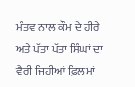ਮੰਤਵ ਨਾਲ ਕੌਮ ਦੇ ਹੀਰੇ ਅਤੇ ਪੱਤਾ ਪੱਤਾ ਸਿੰਘਾਂ ਦਾ ਵੈਰੀ ਜਿਹੀਆਂ ਫ਼ਿਲਮਾਂ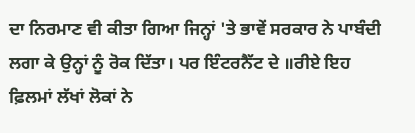ਦਾ ਨਿਰਮਾਣ ਵੀ ਕੀਤਾ ਗਿਆ ਜਿਨ੍ਹਾਂ 'ਤੇ ਭਾਵੇਂ ਸਰਕਾਰ ਨੇ ਪਾਬੰਦੀ ਲਗਾ ਕੇ ਉਨ੍ਹਾਂ ਨੂੰ ਰੋਕ ਦਿੱਤਾ। ਪਰ ਇੰਟਰਨੈੱਟ ਦੇ ॥ਰੀਏ ਇਹ ਫ਼ਿਲਮਾਂ ਲੱਖਾਂ ਲੋਕਾਂ ਨੇ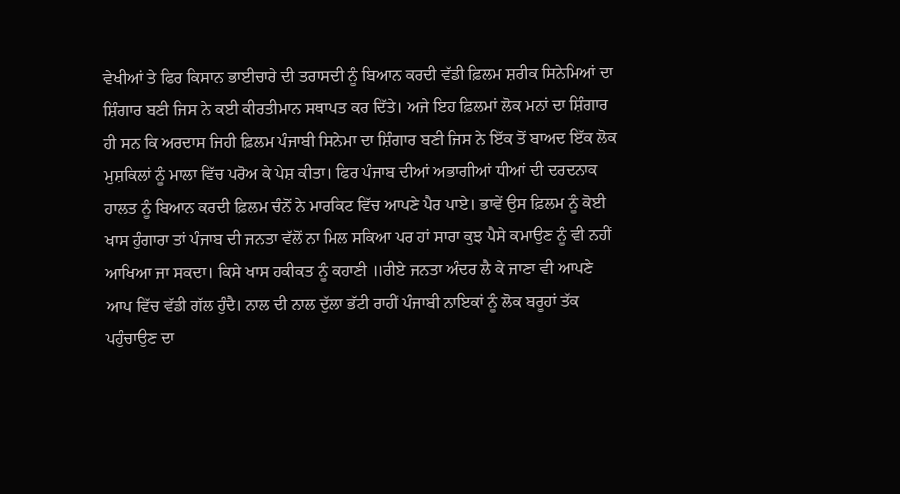ਵੇਖੀਆਂ ਤੇ ਫਿਰ ਕਿਸਾਨ ਭਾਈਚਾਰੇ ਦੀ ਤਰਾਸਦੀ ਨੂੰ ਬਿਆਨ ਕਰਦੀ ਵੱਡੀ ਫ਼ਿਲਮ ਸ਼ਰੀਕ ਸਿਨੇਮਿਆਂ ਦਾ ਸ਼ਿੰਗਾਰ ਬਣੀ ਜਿਸ ਨੇ ਕਈ ਕੀਰਤੀਮਾਨ ਸਥਾਪਤ ਕਰ ਦਿੱਤੇ। ਅਜੇ ਇਹ ਫ਼ਿਲਮਾਂ ਲੋਕ ਮਨਾਂ ਦਾ ਸ਼ਿੰਗਾਰ ਹੀ ਸਨ ਕਿ ਅਰਦਾਸ ਜਿਹੀ ਫ਼ਿਲਮ ਪੰਜਾਬੀ ਸਿਨੇਮਾ ਦਾ ਸ਼ਿੰਗਾਰ ਬਣੀ ਜਿਸ ਨੇ ਇੱਕ ਤੋਂ ਬਾਅਦ ਇੱਕ ਲੋਕ ਮੁਸ਼ਕਿਲਾਂ ਨੂੰ ਮਾਲਾ ਵਿੱਚ ਪਰੋਅ ਕੇ ਪੇਸ਼ ਕੀਤਾ। ਫਿਰ ਪੰਜਾਬ ਦੀਆਂ ਅਭਾਗੀਆਂ ਧੀਆਂ ਦੀ ਦਰਦਨਾਕ ਹਾਲਤ ਨੂੰ ਬਿਆਨ ਕਰਦੀ ਫ਼ਿਲਮ ਚੰਨੋਂ ਨੇ ਮਾਰਕਿਟ ਵਿੱਚ ਆਪਣੇ ਪੈਰ ਪਾਏ। ਭਾਵੇਂ ਉਸ ਫ਼ਿਲਮ ਨੂੰ ਕੋਈ ਖਾਸ ਹੁੰਗਾਰਾ ਤਾਂ ਪੰਜਾਬ ਦੀ ਜਨਤਾ ਵੱਲੋਂ ਨਾ ਮਿਲ ਸਕਿਆ ਪਰ ਹਾਂ ਸਾਰਾ ਕੁਝ ਪੈਸੇ ਕਮਾਉਣ ਨੂੰ ਵੀ ਨਹੀਂ ਆਖਿਆ ਜਾ ਸਕਦਾ। ਕਿਸੇ ਖਾਸ ਹਕੀਕਤ ਨੂੰ ਕਹਾਣੀ ॥ਰੀਏ ਜਨਤਾ ਅੰਦਰ ਲੈ ਕੇ ਜਾਣਾ ਵੀ ਆਪਣੇ ਆਪ ਵਿੱਚ ਵੱਡੀ ਗੱਲ ਹੁੰਦੈ। ਨਾਲ ਦੀ ਨਾਲ ਦੁੱਲਾ ਭੱਟੀ ਰਾਹੀਂ ਪੰਜਾਬੀ ਨਾਇਕਾਂ ਨੂੰ ਲੋਕ ਬਰੂਹਾਂ ਤੱਕ ਪਹੁੰਚਾਉਣ ਦਾ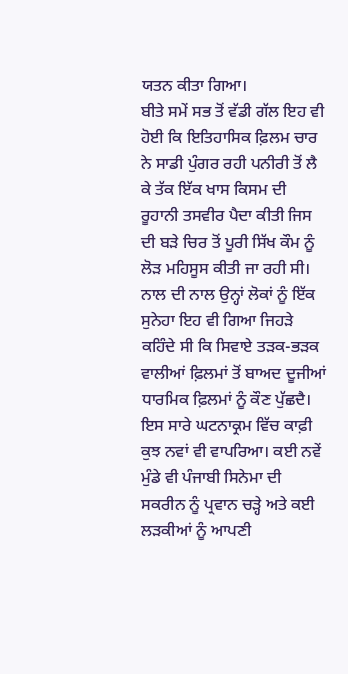ਯਤਨ ਕੀਤਾ ਗਿਆ।
ਬੀਤੇ ਸਮੇਂ ਸਭ ਤੋਂ ਵੱਡੀ ਗੱਲ ਇਹ ਵੀ ਹੋਈ ਕਿ ਇਤਿਹਾਸਿਕ ਫ਼ਿਲਮ ਚਾਰ ਨੇ ਸਾਡੀ ਪੁੰਗਰ ਰਹੀ ਪਨੀਰੀ ਤੋਂ ਲੈ ਕੇ ਤੱਕ ਇੱਕ ਖਾਸ ਕਿਸਮ ਦੀ ਰੂਹਾਨੀ ਤਸਵੀਰ ਪੈਦਾ ਕੀਤੀ ਜਿਸ ਦੀ ਬੜੇ ਚਿਰ ਤੋਂ ਪੂਰੀ ਸਿੱਖ ਕੌਮ ਨੂੰ ਲੋੜ ਮਹਿਸੂਸ ਕੀਤੀ ਜਾ ਰਹੀ ਸੀ। ਨਾਲ ਦੀ ਨਾਲ ਉਨ੍ਹਾਂ ਲੋਕਾਂ ਨੂੰ ਇੱਕ ਸੁਨੇਹਾ ਇਹ ਵੀ ਗਿਆ ਜਿਹੜੇ ਕਹਿੰਦੇ ਸੀ ਕਿ ਸਿਵਾਏ ਤੜਕ-ਭੜਕ ਵਾਲੀਆਂ ਫ਼ਿਲਮਾਂ ਤੋਂ ਬਾਅਦ ਦੂਜੀਆਂ ਧਾਰਮਿਕ ਫ਼ਿਲਮਾਂ ਨੂੰ ਕੌਣ ਪੁੱਛਦੈ।
ਇਸ ਸਾਰੇ ਘਟਨਾਕ੍ਰਮ ਵਿੱਚ ਕਾਫ਼ੀ ਕੁਝ ਨਵਾਂ ਵੀ ਵਾਪਰਿਆ। ਕਈ ਨਵੇਂ ਮੁੰਡੇ ਵੀ ਪੰਜਾਬੀ ਸਿਨੇਮਾ ਦੀ ਸਕਰੀਨ ਨੂੰ ਪ੍ਰਵਾਨ ਚੜ੍ਹੇ ਅਤੇ ਕਈ ਲੜਕੀਆਂ ਨੂੰ ਆਪਣੀ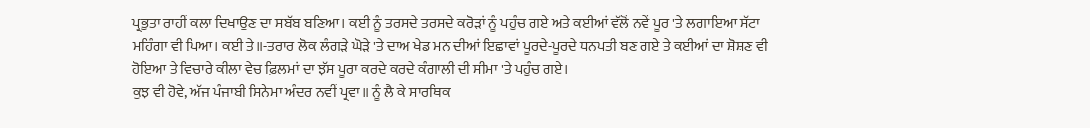ਪ੍ਰਭੁਤਾ ਰਾਹੀਂ ਕਲਾ ਦਿਖਾਉਣ ਦਾ ਸਬੱਬ ਬਣਿਆ। ਕਈ ਨੂੰ ਤਰਸਦੇ ਤਰਸਦੇ ਕਰੋੜਾਂ ਨੂੰ ਪਹੁੰਚ ਗਏ ਅਤੇ ਕਈਆਂ ਵੱਲੋਂ ਨਵੇਂ ਪੂਰ 'ਤੇ ਲਗਾਇਆ ਸੱਟਾ ਮਹਿੰਗਾ ਵੀ ਪਿਆ। ਕਈ ਤੇ॥-ਤਰਾਰ ਲੋਕ ਲੰਗੜੇ ਘੋੜੇ 'ਤੇ ਦਾਅ ਖੇਡ ਮਨ ਦੀਆਂ ਇਛਾਵਾਂ ਪੂਰਦੇ-ਪੂਰਦੇ ਧਨਪਤੀ ਬਣ ਗਏ ਤੇ ਕਈਆਂ ਦਾ ਸ਼ੋਸ਼ਣ ਵੀ ਹੋਇਆ ਤੇ ਵਿਚਾਰੇ ਕੀਲਾ ਵੇਚ ਫ਼ਿਲਮਾਂ ਦਾ ਝੱਸ ਪੂਰਾ ਕਰਦੇ ਕਰਦੇ ਕੰਗਾਲੀ ਦੀ ਸੀਮਾ 'ਤੇ ਪਹੁੰਚ ਗਏ।
ਕੁਝ ਵੀ ਹੋਵੇ, ਅੱਜ ਪੰਜਾਬੀ ਸਿਨੇਮਾ ਅੰਦਰ ਨਵੀਂ ਪ੍ਰਵਾ॥ ਨੂੰ ਲੈ ਕੇ ਸਾਰਥਿਕ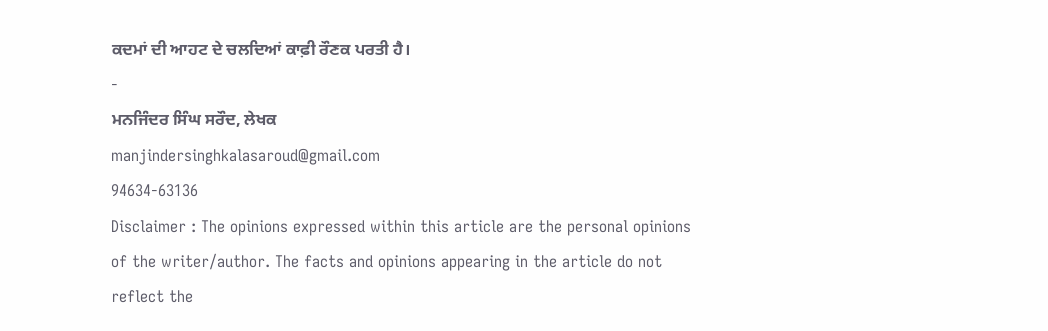ਕਦਮਾਂ ਦੀ ਆਹਟ ਦੇ ਚਲਦਿਆਂ ਕਾਫ਼ੀ ਰੌਣਕ ਪਰਤੀ ਹੈ।
-
ਮਨਜਿੰਦਰ ਸਿੰਘ ਸਰੌਦ, ਲੇਖਕ
manjindersinghkalasaroud@gmail.com
94634-63136
Disclaimer : The opinions expressed within this article are the personal opinions of the writer/author. The facts and opinions appearing in the article do not reflect the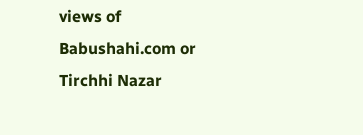views of Babushahi.com or Tirchhi Nazar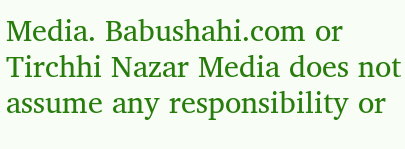Media. Babushahi.com or Tirchhi Nazar Media does not assume any responsibility or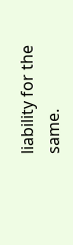liability for the same.